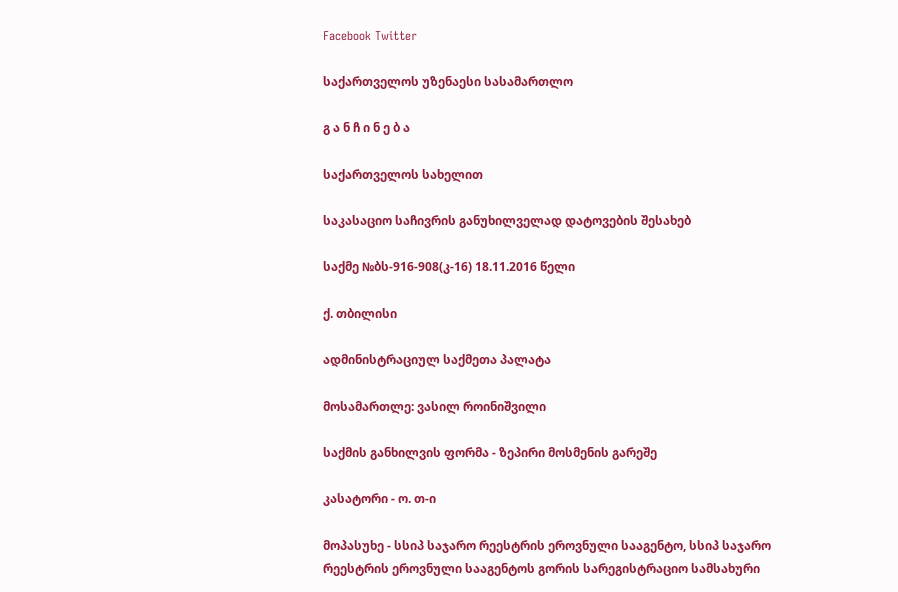Facebook Twitter

საქართველოს უზენაესი სასამართლო

გ ა ნ ჩ ი ნ ე ბ ა

საქართველოს სახელით

საკასაციო საჩივრის განუხილველად დატოვების შესახებ

საქმე №ბს-916-908(კ-16) 18.11.2016 წელი

ქ. თბილისი

ადმინისტრაციულ საქმეთა პალატა

მოსამართლე: ვასილ როინიშვილი

საქმის განხილვის ფორმა - ზეპირი მოსმენის გარეშე

კასატორი - ო. თ-ი

მოპასუხე - სსიპ საჯარო რეესტრის ეროვნული სააგენტო, სსიპ საჯარო რეესტრის ეროვნული სააგენტოს გორის სარეგისტრაციო სამსახური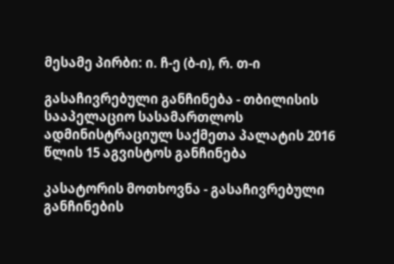მესამე პირბი: ი. ჩ-ე (ბ-ი), რ. თ-ი

გასაჩივრებული განჩინება - თბილისის სააპელაციო სასამართლოს ადმინისტრაციულ საქმეთა პალატის 2016 წლის 15 აგვისტოს განჩინება

კასატორის მოთხოვნა - გასაჩივრებული განჩინების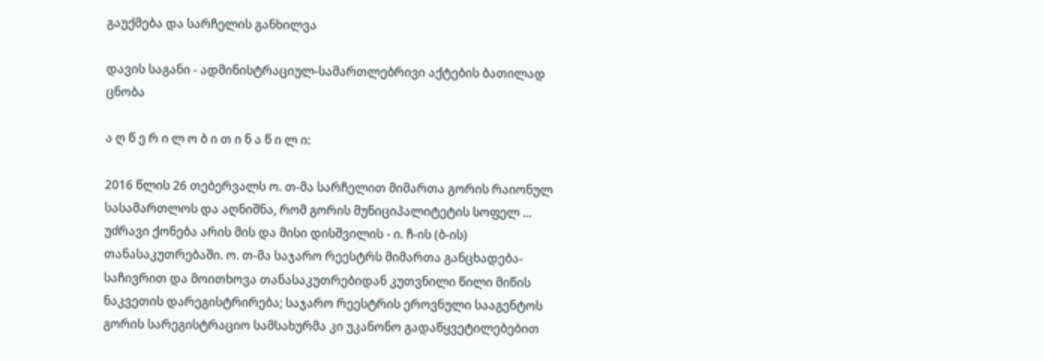გაუქმება და სარჩელის განხილვა

დავის საგანი - ადმინისტრაციულ-სამართლებრივი აქტების ბათილად ცნობა

ა ღ წ ე რ ი ლ ო ბ ი თ ი ნ ა წ ი ლ ი:

2016 წლის 26 თებერვალს ო. თ-მა სარჩელით მიმართა გორის რაიონულ სასამართლოს და აღნიშნა, რომ გორის მუნიციპალიტეტის სოფელ ... უძრავი ქონება არის მის და მისი დისშვილის - ი. ჩ-ის (ბ-ის) თანასაკუთრებაში. ო. თ-მა საჯარო რეესტრს მიმართა განცხადება-საჩივრით და მოითხოვა თანასაკუთრებიდან კუთვნილი წილი მიწის ნაკვეთის დარეგისტრირება; საჯარო რეესტრის ეროვნული სააგენტოს გორის სარეგისტრაციო სამსახურმა კი უკანონო გადაწყვეტილებებით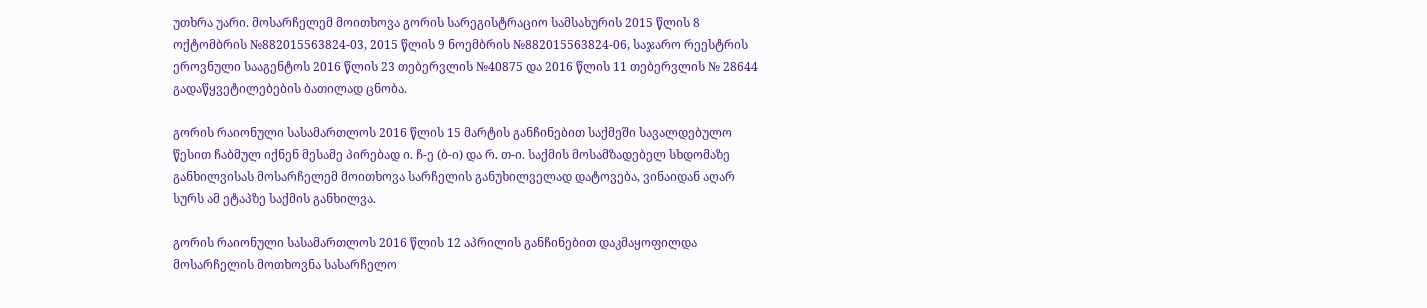უთხრა უარი. მოსარჩელემ მოითხოვა გორის სარეგისტრაციო სამსახურის 2015 წლის 8 ოქტომბრის №882015563824-03, 2015 წლის 9 ნოემბრის №882015563824-06, საჯარო რეესტრის ეროვნული სააგენტოს 2016 წლის 23 თებერვლის №40875 და 2016 წლის 11 თებერვლის № 28644 გადაწყვეტილებების ბათილად ცნობა.

გორის რაიონული სასამართლოს 2016 წლის 15 მარტის განჩინებით საქმეში სავალდებულო წესით ჩაბმულ იქნენ მესამე პირებად ი. ჩ-ე (ბ-ი) და რ. თ-ი. საქმის მოსამზადებელ სხდომაზე განხილვისას მოსარჩელემ მოითხოვა სარჩელის განუხილველად დატოვება, ვინაიდან აღარ სურს ამ ეტაპზე საქმის განხილვა.

გორის რაიონული სასამართლოს 2016 წლის 12 აპრილის განჩინებით დაკმაყოფილდა მოსარჩელის მოთხოვნა სასარჩელო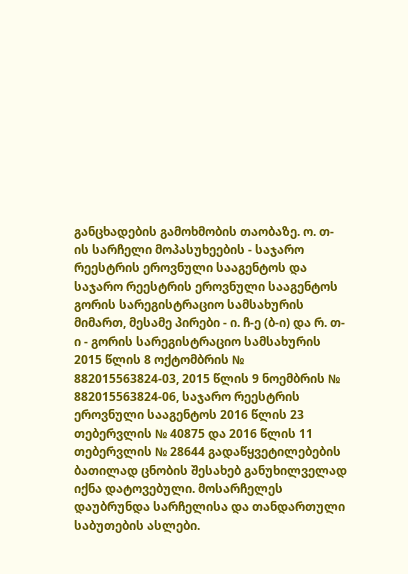განცხადების გამოხმობის თაობაზე. ო. თ-ის სარჩელი მოპასუხეების - საჯარო რეესტრის ეროვნული სააგენტოს და საჯარო რეესტრის ეროვნული სააგენტოს გორის სარეგისტრაციო სამსახურის მიმართ, მესამე პირები - ი. ჩ-ე (ბ-ი) და რ. თ-ი - გორის სარეგისტრაციო სამსახურის 2015 წლის 8 ოქტომბრის № 882015563824-03, 2015 წლის 9 ნოემბრის № 882015563824-06, საჯარო რეესტრის ეროვნული სააგენტოს 2016 წლის 23 თებერვლის № 40875 და 2016 წლის 11 თებერვლის № 28644 გადაწყვეტილებების ბათილად ცნობის შესახებ განუხილველად იქნა დატოვებული. მოსარჩელეს დაუბრუნდა სარჩელისა და თანდართული საბუთების ასლები.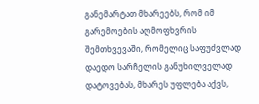განემარტათ მხარეებს, რომ იმ გარემოების აღმოფხვრის შემთხვევაში, რომელიც საფუძვლად დაედო სარჩელის განუხილველად დატოვებას, მხარეს უფლება აქვს,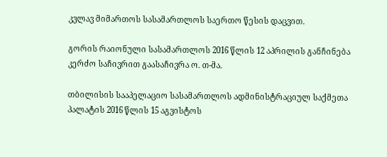კვლავ მიმართოს სასამართლოს საერთო წესის დაცვით.

გორის რაიონული სასამართლოს 2016 წლის 12 აპრილის განჩინება კერძო საჩივრით გაასაჩივრა ო. თ-მა.

თბილისის სააპელაციო სასამართლოს ადმინისტრაციულ საქმეთა პალატის 2016 წლის 15 აგვისტოს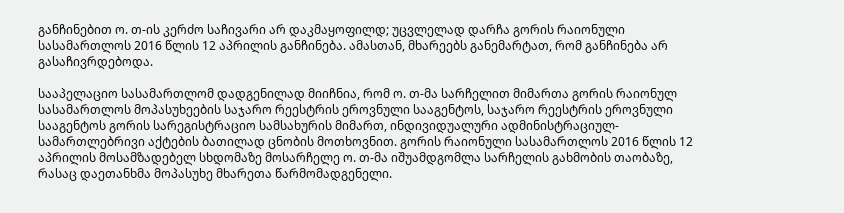განჩინებით ო. თ-ის კერძო საჩივარი არ დაკმაყოფილდ; უცვლელად დარჩა გორის რაიონული სასამართლოს 2016 წლის 12 აპრილის განჩინება. ამასთან, მხარეებს განემარტათ, რომ განჩინება არ გასაჩივრდებოდა.

სააპელაციო სასამართლომ დადგენილად მიიჩნია, რომ ო. თ-მა სარჩელით მიმართა გორის რაიონულ სასამართლოს მოპასუხეების საჯარო რეესტრის ეროვნული სააგენტოს, საჯარო რეესტრის ეროვნული სააგენტოს გორის სარეგისტრაციო სამსახურის მიმართ, ინდივიდუალური ადმინისტრაციულ-სამართლებრივი აქტების ბათილად ცნობის მოთხოვნით. გორის რაიონული სასამართლოს 2016 წლის 12 აპრილის მოსამზადებელ სხდომაზე მოსარჩელე ო. თ-მა იშუამდგომლა სარჩელის გახმობის თაობაზე, რასაც დაეთანხმა მოპასუხე მხარეთა წარმომადგენელი.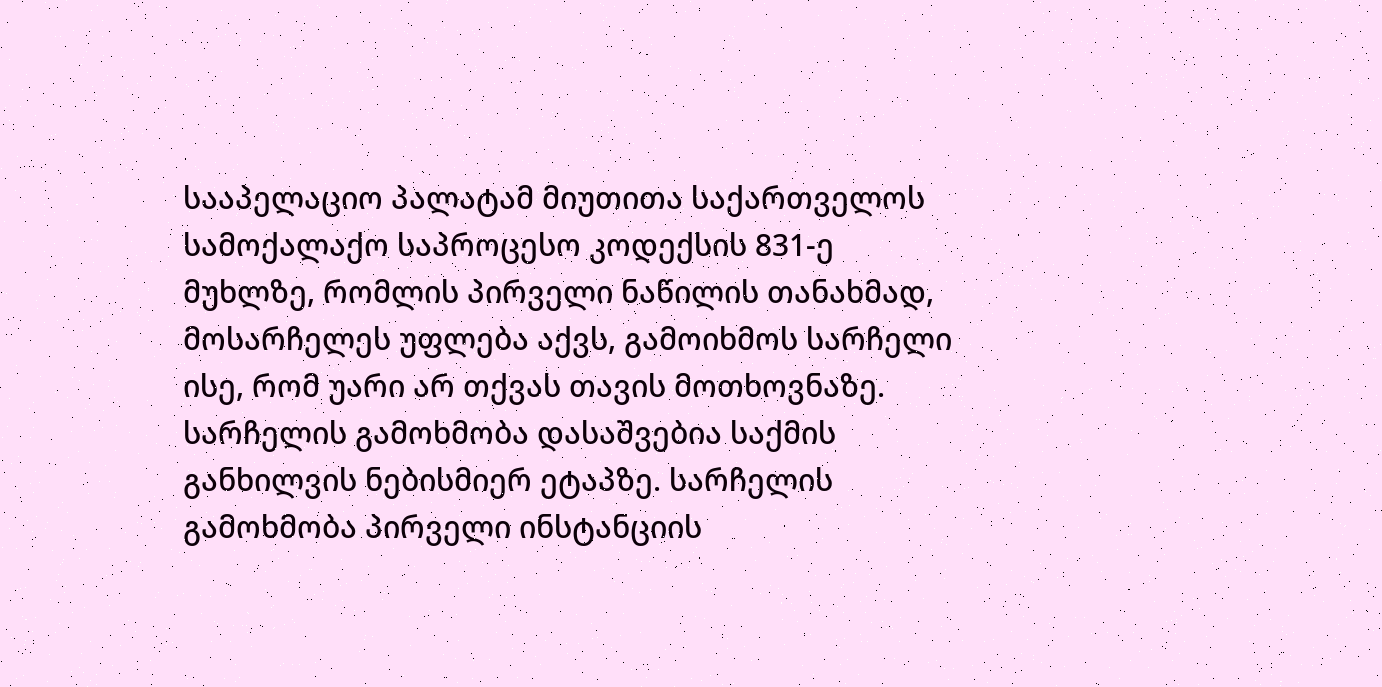სააპელაციო პალატამ მიუთითა საქართველოს სამოქალაქო საპროცესო კოდექსის 831-ე მუხლზე, რომლის პირველი ნაწილის თანახმად, მოსარჩელეს უფლება აქვს, გამოიხმოს სარჩელი ისე, რომ უარი არ თქვას თავის მოთხოვნაზე. სარჩელის გამოხმობა დასაშვებია საქმის განხილვის ნებისმიერ ეტაპზე. სარჩელის გამოხმობა პირველი ინსტანციის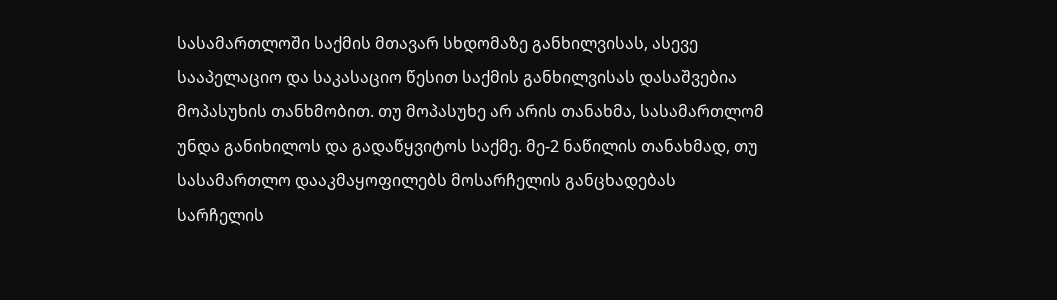სასამართლოში საქმის მთავარ სხდომაზე განხილვისას, ასევე სააპელაციო და საკასაციო წესით საქმის განხილვისას დასაშვებია მოპასუხის თანხმობით. თუ მოპასუხე არ არის თანახმა, სასამართლომ უნდა განიხილოს და გადაწყვიტოს საქმე. მე-2 ნაწილის თანახმად, თუ სასამართლო დააკმაყოფილებს მოსარჩელის განცხადებას სარჩელის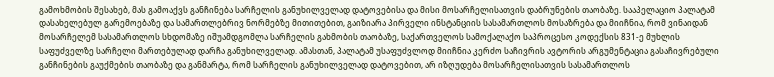გამოხმობის შესახებ, მას გამოაქვს განჩინება სარჩელის განუხილველად დატოვებისა და მისი მოსარჩელისათვის დაბრუნების თაობაზე. სააპელაციო პალატამ დასახელებულ გარემოებაზე და სამართლებრივ ნორმებზე მითითებით, გაიზიარა პირველი ინსტანციის სასამართლოს მოსაზრება და მიიჩნია, რომ ვინაიდან მოსარჩელემ სასამართლოს სხდომაზე იშუამდგომლა სარჩელის გახმობის თაობაზე, საქართველოს სამოქალაქო საპროცესო კოდექსის 831-ე მუხლის საფუძველზე სარჩელი მართებულად დარჩა განუხილველად. ამასთან, პალატამ უსაფუძვლოდ მიიჩნია კერძო საჩივრის ავტორის არგუმენტაცია გასაჩივრებული განჩინების გაუქმების თაობაზე და განმარტა, რომ სარჩელის განუხილველად დატოვებით, არ იზღუდება მოსარჩელისათვის სასამართლოს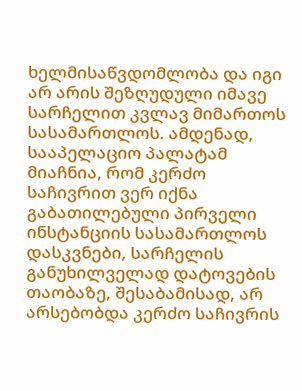ხელმისაწვდომლობა და იგი არ არის შეზღუდული იმავე სარჩელით კვლავ მიმართოს სასამართლოს. ამდენად, სააპელაციო პალატამ მიაჩნია, რომ კერძო საჩივრით ვერ იქნა გაბათილებული პირველი ინსტანციის სასამართლოს დასკვნები, სარჩელის განუხილველად დატოვების თაობაზე, შესაბამისად, არ არსებობდა კერძო საჩივრის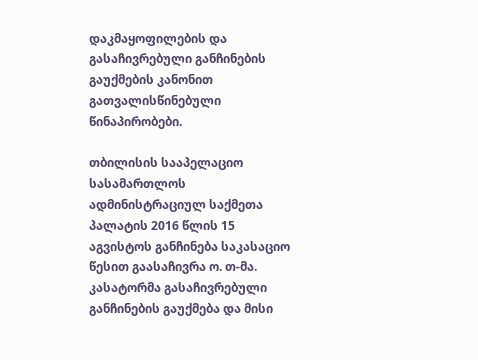დაკმაყოფილების და გასაჩივრებული განჩინების გაუქმების კანონით გათვალისწინებული წინაპირობები.

თბილისის სააპელაციო სასამართლოს ადმინისტრაციულ საქმეთა პალატის 2016 წლის 15 აგვისტოს განჩინება საკასაციო წესით გაასაჩივრა ო. თ-მა. კასატორმა გასაჩივრებული განჩინების გაუქმება და მისი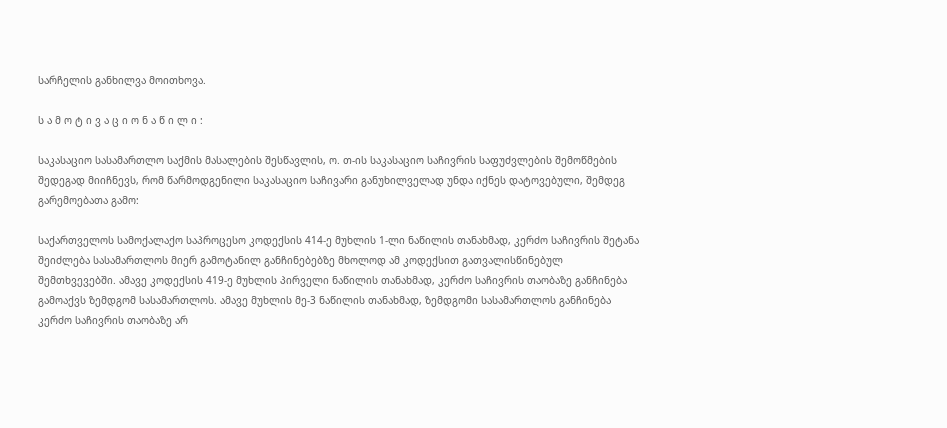სარჩელის განხილვა მოითხოვა.

ს ა მ ო ტ ი ვ ა ც ი ო ნ ა წ ი ლ ი :

საკასაციო სასამართლო საქმის მასალების შესწავლის, ო. თ-ის საკასაციო საჩივრის საფუძვლების შემოწმების შედეგად მიიჩნევს, რომ წარმოდგენილი საკასაციო საჩივარი განუხილველად უნდა იქნეს დატოვებული, შემდეგ გარემოებათა გამო:

საქართველოს სამოქალაქო საპროცესო კოდექსის 414-ე მუხლის 1-ლი ნაწილის თანახმად, კერძო საჩივრის შეტანა შეიძლება სასამართლოს მიერ გამოტანილ განჩინებებზე მხოლოდ ამ კოდექსით გათვალისწინებულ შემთხვევებში. ამავე კოდექსის 419-ე მუხლის პირველი ნაწილის თანახმად, კერძო საჩივრის თაობაზე განჩინება გამოაქვს ზემდგომ სასამართლოს. ამავე მუხლის მე-3 ნაწილის თანახმად, ზემდგომი სასამართლოს განჩინება კერძო საჩივრის თაობაზე არ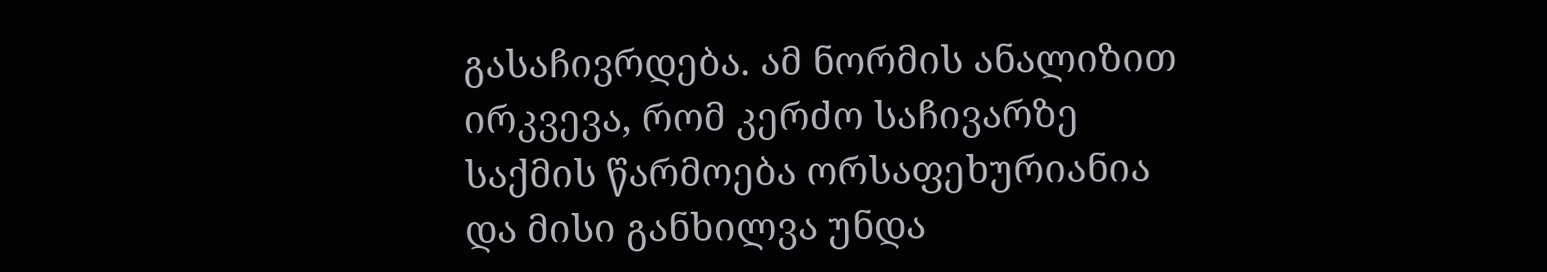გასაჩივრდება. ამ ნორმის ანალიზით ირკვევა, რომ კერძო საჩივარზე საქმის წარმოება ორსაფეხურიანია და მისი განხილვა უნდა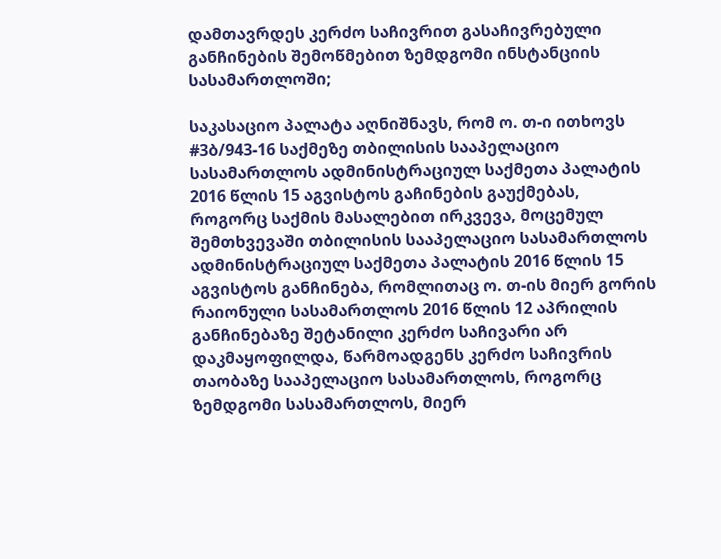დამთავრდეს კერძო საჩივრით გასაჩივრებული განჩინების შემოწმებით ზემდგომი ინსტანციის სასამართლოში;

საკასაციო პალატა აღნიშნავს, რომ ო. თ-ი ითხოვს #3ბ/943-16 საქმეზე თბილისის სააპელაციო სასამართლოს ადმინისტრაციულ საქმეთა პალატის 2016 წლის 15 აგვისტოს გაჩინების გაუქმებას, როგორც საქმის მასალებით ირკვევა, მოცემულ შემთხვევაში თბილისის სააპელაციო სასამართლოს ადმინისტრაციულ საქმეთა პალატის 2016 წლის 15 აგვისტოს განჩინება, რომლითაც ო. თ-ის მიერ გორის რაიონული სასამართლოს 2016 წლის 12 აპრილის განჩინებაზე შეტანილი კერძო საჩივარი არ დაკმაყოფილდა, წარმოადგენს კერძო საჩივრის თაობაზე სააპელაციო სასამართლოს, როგორც ზემდგომი სასამართლოს, მიერ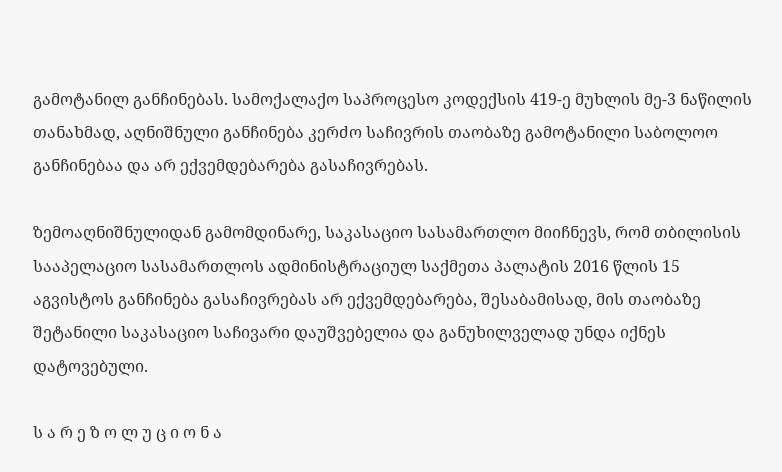გამოტანილ განჩინებას. სამოქალაქო საპროცესო კოდექსის 419-ე მუხლის მე-3 ნაწილის თანახმად, აღნიშნული განჩინება კერძო საჩივრის თაობაზე გამოტანილი საბოლოო განჩინებაა და არ ექვემდებარება გასაჩივრებას.

ზემოაღნიშნულიდან გამომდინარე, საკასაციო სასამართლო მიიჩნევს, რომ თბილისის სააპელაციო სასამართლოს ადმინისტრაციულ საქმეთა პალატის 2016 წლის 15 აგვისტოს განჩინება გასაჩივრებას არ ექვემდებარება, შესაბამისად, მის თაობაზე შეტანილი საკასაციო საჩივარი დაუშვებელია და განუხილველად უნდა იქნეს დატოვებული.

ს ა რ ე ზ ო ლ უ ც ი ო ნ ა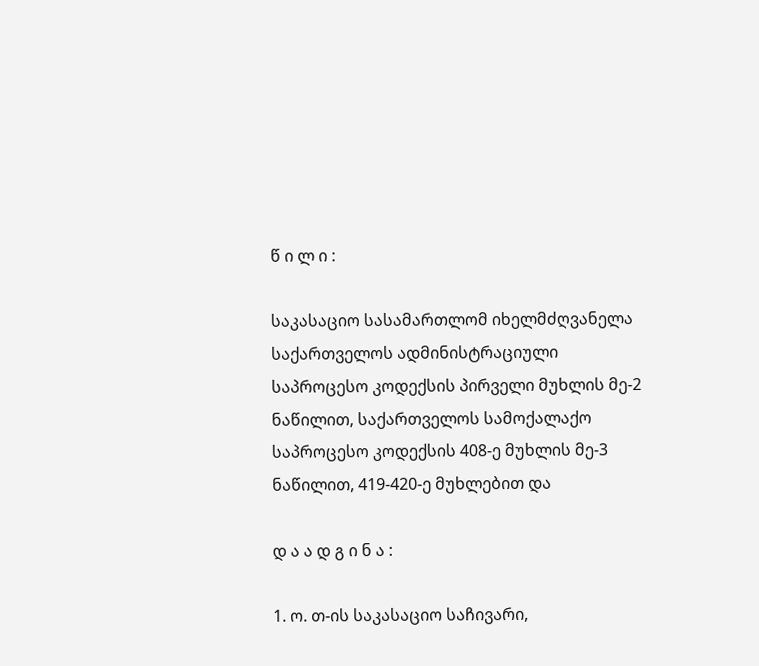წ ი ლ ი :

საკასაციო სასამართლომ იხელმძღვანელა საქართველოს ადმინისტრაციული საპროცესო კოდექსის პირველი მუხლის მე-2 ნაწილით, საქართველოს სამოქალაქო საპროცესო კოდექსის 408-ე მუხლის მე-3 ნაწილით, 419-420-ე მუხლებით და

დ ა ა დ გ ი ნ ა :

1. ო. თ-ის საკასაციო საჩივარი,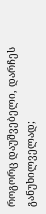როგორც დაუშვებელი, დარჩეს განუხილველად;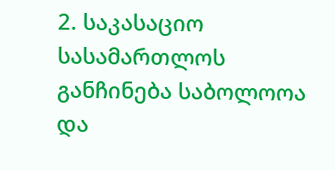2. საკასაციო სასამართლოს განჩინება საბოლოოა და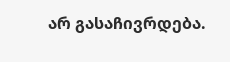არ გასაჩივრდება.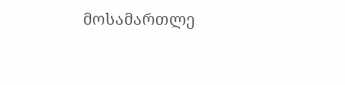მოსამართლე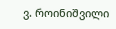ვ. როინიშვილი